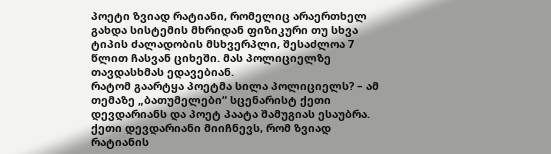პოეტი ზვიად რატიანი, რომელიც არაერთხელ გახდა სისტემის მხრიდან ფიზიკური თუ სხვა ტიპის ძალადობის მსხვერპლი, შესაძლოა 7 წლით ჩასვან ციხეში. მას პოლიციელზე თავდასხმას ედავებიან.
რატომ გაარტყა პოეტმა სილა პოლიციელს? – ამ თემაზე „ბათუმელები“ სცენარისტ ქეთი დევდარიანს და პოეტ პაატა შამუგიას ესაუბრა.
ქეთი დევდარიანი მიიჩნევს, რომ ზვიად რატიანის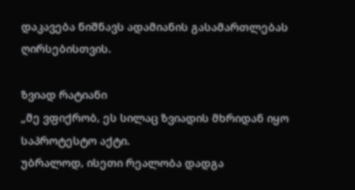დაკავება ნიშნავს ადამიანის გასამართლებას ღირსებისთვის.

ზვიად რატიანი
„მე ვფიქრობ, ეს სილაც ზვიადის მხრიდან იყო საპროტესტო აქტი.
უბრალოდ, ისეთი რეალობა დადგა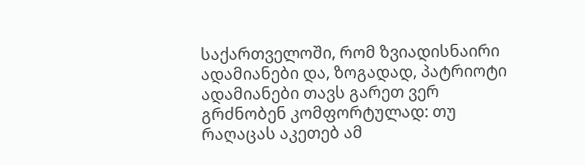საქართველოში, რომ ზვიადისნაირი ადამიანები და, ზოგადად, პატრიოტი ადამიანები თავს გარეთ ვერ გრძნობენ კომფორტულად: თუ რაღაცას აკეთებ ამ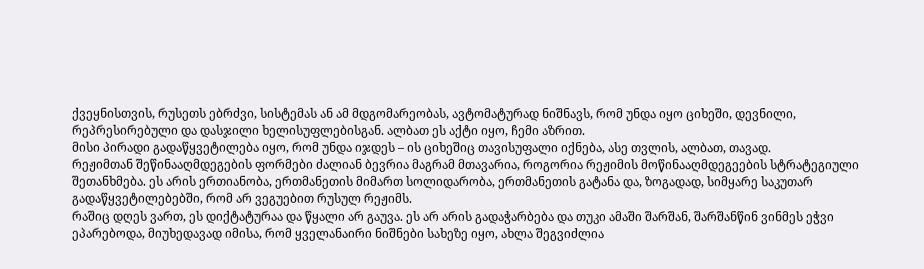ქვეყნისთვის, რუსეთს ებრძვი, სისტემას ან ამ მდგომარეობას, ავტომატურად ნიშნავს, რომ უნდა იყო ციხეში, დევნილი, რეპრესირებული და დასჯილი ხელისუფლებისგან. ალბათ ეს აქტი იყო, ჩემი აზრით.
მისი პირადი გადაწყვეტილება იყო, რომ უნდა იჯდეს – ის ციხეშიც თავისუფალი იქნება, ასე თვლის, ალბათ, თავად.
რეჟიმთან შეწინააღმდეგების ფორმები ძალიან ბევრია მაგრამ მთავარია, როგორია რეჟიმის მოწინააღმდეგეების სტრატეგიული შეთანხმება. ეს არის ერთიანობა, ერთმანეთის მიმართ სოლიდარობა, ერთმანეთის გატანა და, ზოგადად, სიმყარე საკუთარ გადაწყვეტილებებში, რომ არ ვეგუებით რუსულ რეჟიმს.
რაშიც დღეს ვართ, ეს დიქტატურაა და წყალი არ გაუვა. ეს არ არის გადაჭარბება და თუკი ამაში შარშან, შარშანწინ ვინმეს ეჭვი ეპარებოდა, მიუხედავად იმისა, რომ ყველანაირი ნიშნები სახეზე იყო, ახლა შეგვიძლია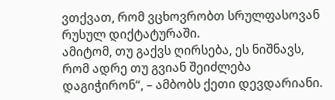ვთქვათ, რომ ვცხოვრობთ სრულფასოვან რუსულ დიქტატურაში.
ამიტომ, თუ გაქვს ღირსება, ეს ნიშნავს, რომ ადრე თუ გვიან შეიძლება დაგიჭირონ“, – ამბობს ქეთი დევდარიანი.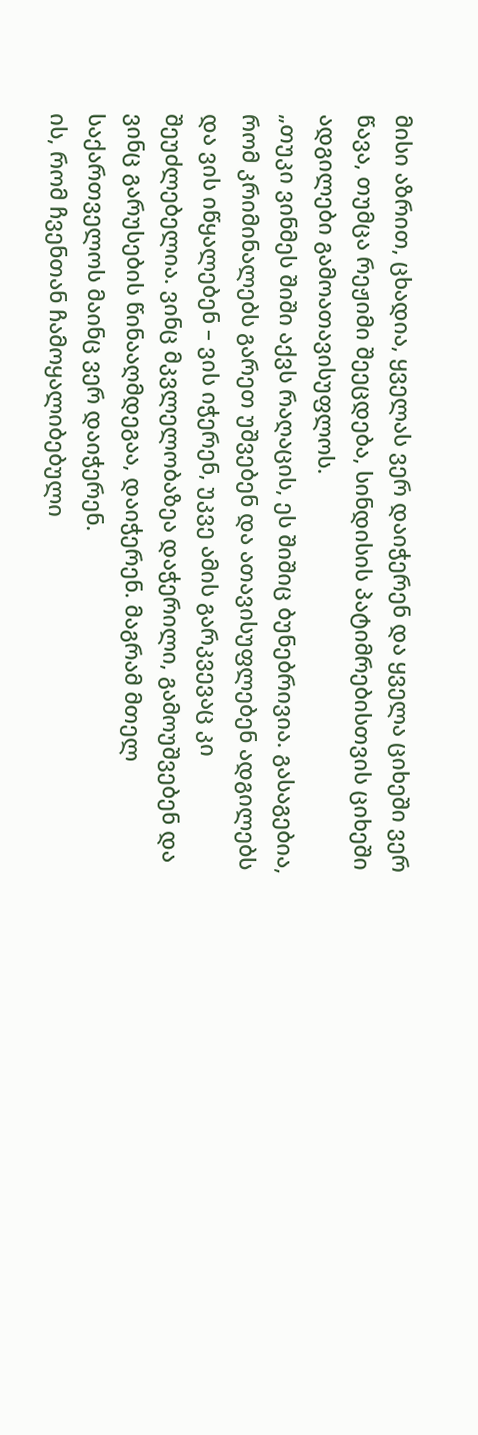მისი აზრით, ცხადია, ყველას ვერ დაიჭერენ და ყველა ციხეში ვერ წავა, თუმცა რეჟიმი შეეცდება, სინდისის პატიმრებისთვის ციხეში ადგილები გამოათავისუფლოს.
„თუკი ვინმეს შიში აქვს რაღაცის, ეს შიშიც ბუნებრივია. გასაგებია, რომ კრიმინალებს გარეთ უშვებენ და ათავისუფლებენ ადგილებს და ვის იწყალებენ – ვის იჭერენ, უკვე ამის გარკვევაც კი შეუძლებელია. ვინც მკვლელობაზეა დაჭერილი, გამოუშვებენ და ვინც გარუსების წინააღმდეგაა, დაიჭერენ. მაგრამ მთელ საქართველოს მაინც ვერ დაიჭერენ.
ის, რომ ჩვენთან ჩამოყალიბებული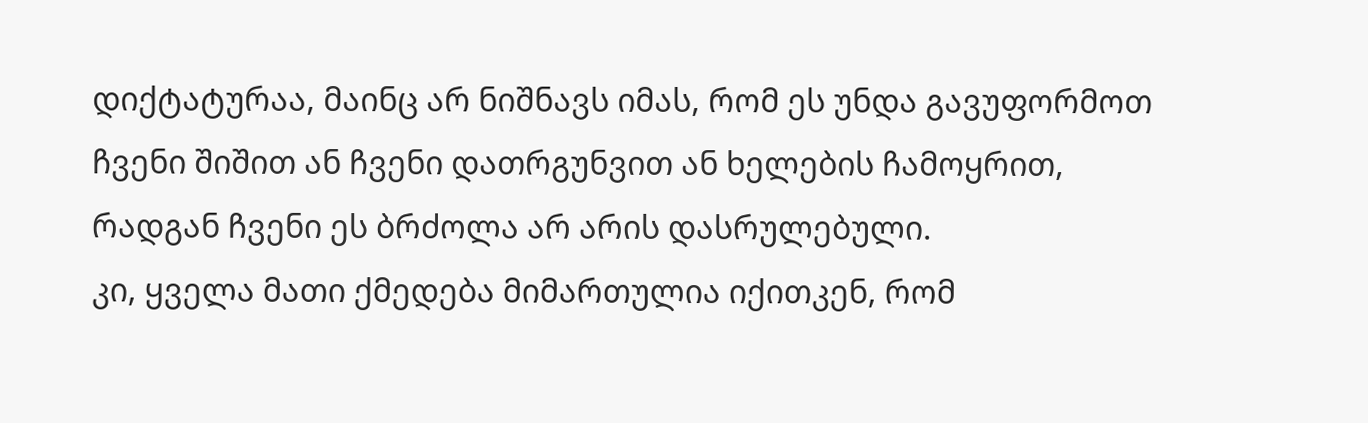დიქტატურაა, მაინც არ ნიშნავს იმას, რომ ეს უნდა გავუფორმოთ ჩვენი შიშით ან ჩვენი დათრგუნვით ან ხელების ჩამოყრით, რადგან ჩვენი ეს ბრძოლა არ არის დასრულებული.
კი, ყველა მათი ქმედება მიმართულია იქითკენ, რომ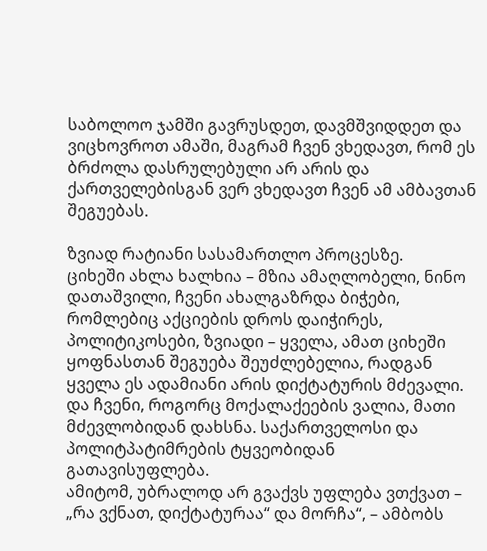საბოლოო ჯამში გავრუსდეთ, დავმშვიდდეთ და ვიცხოვროთ ამაში, მაგრამ ჩვენ ვხედავთ, რომ ეს ბრძოლა დასრულებული არ არის და ქართველებისგან ვერ ვხედავთ ჩვენ ამ ამბავთან შეგუებას.

ზვიად რატიანი სასამართლო პროცესზე.
ციხეში ახლა ხალხია – მზია ამაღლობელი, ნინო დათაშვილი, ჩვენი ახალგაზრდა ბიჭები, რომლებიც აქციების დროს დაიჭირეს, პოლიტიკოსები, ზვიადი – ყველა, ამათ ციხეში ყოფნასთან შეგუება შეუძლებელია, რადგან ყველა ეს ადამიანი არის დიქტატურის მძევალი.
და ჩვენი, როგორც მოქალაქეების ვალია, მათი მძევლობიდან დახსნა. საქართველოსი და პოლიტპატიმრების ტყვეობიდან გათავისუფლება.
ამიტომ, უბრალოდ არ გვაქვს უფლება ვთქვათ – „რა ვქნათ, დიქტატურაა“ და მორჩა“, – ამბობს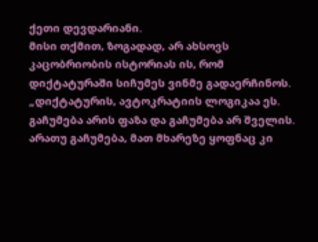ქეთი დევდარიანი.
მისი თქმით, ზოგადად, არ ახსოვს კაცობრიობის ისტორიას ის, რომ დიქტატურაში სიჩუმეს ვინმე გადაერჩინოს.
„დიქტატურის, ავტოკრატიის ლოგიკაა ეს. გაჩუმება არის ფაზა და გაჩუმება არ შველის.
არათუ გაჩუმება, მათ მხარეზე ყოფნაც კი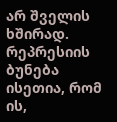არ შველის ხშირად. რეპრესიის ბუნება ისეთია, რომ ის,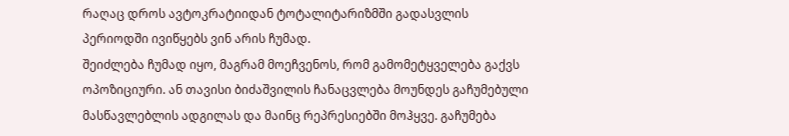რაღაც დროს ავტოკრატიიდან ტოტალიტარიზმში გადასვლის პერიოდში ივიწყებს ვინ არის ჩუმად.
შეიძლება ჩუმად იყო, მაგრამ მოეჩვენოს, რომ გამომეტყველება გაქვს ოპოზიციური. ან თავისი ბიძაშვილის ჩანაცვლება მოუნდეს გაჩუმებული მასწავლებლის ადგილას და მაინც რეპრესიებში მოჰყვე. გაჩუმება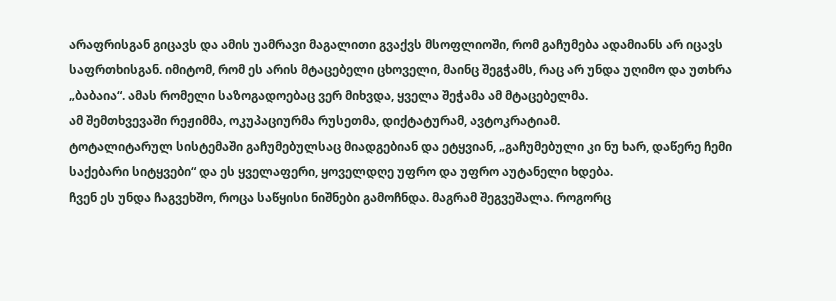არაფრისგან გიცავს და ამის უამრავი მაგალითი გვაქვს მსოფლიოში, რომ გაჩუმება ადამიანს არ იცავს საფრთხისგან. იმიტომ, რომ ეს არის მტაცებელი ცხოველი, მაინც შეგჭამს, რაც არ უნდა უღიმო და უთხრა „ბაბაია“. ამას რომელი საზოგადოებაც ვერ მიხვდა, ყველა შეჭამა ამ მტაცებელმა.
ამ შემთხვევაში რეჟიმმა, ოკუპაციურმა რუსეთმა, დიქტატურამ, ავტოკრატიამ.
ტოტალიტარულ სისტემაში გაჩუმებულსაც მიადგებიან და ეტყვიან, „გაჩუმებული კი ნუ ხარ, დაწერე ჩემი საქებარი სიტყვები“ და ეს ყველაფერი, ყოველდღე უფრო და უფრო აუტანელი ხდება.
ჩვენ ეს უნდა ჩაგვეხშო, როცა საწყისი ნიშნები გამოჩნდა. მაგრამ შეგვეშალა. როგორც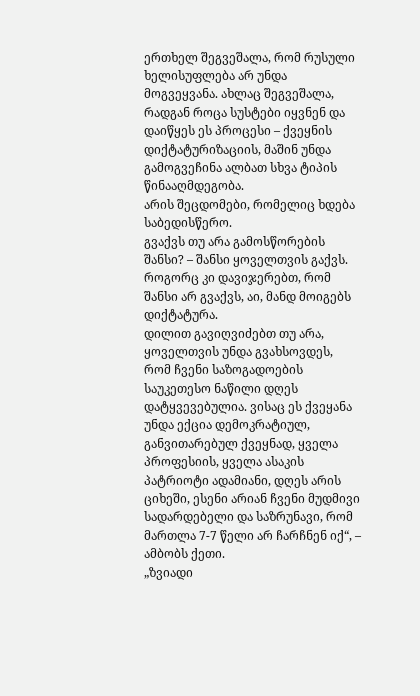ერთხელ შეგვეშალა, რომ რუსული ხელისუფლება არ უნდა მოგვეყვანა. ახლაც შეგვეშალა, რადგან როცა სუსტები იყვნენ და დაიწყეს ეს პროცესი – ქვეყნის დიქტატურიზაციის, მაშინ უნდა გამოგვეჩინა ალბათ სხვა ტიპის წინააღმდეგობა.
არის შეცდომები, რომელიც ხდება საბედისწერო.
გვაქვს თუ არა გამოსწორების შანსი? – შანსი ყოველთვის გაქვს. როგორც კი დავიჯერებთ, რომ შანსი არ გვაქვს, აი, მანდ მოიგებს დიქტატურა.
დილით გავიღვიძებთ თუ არა, ყოველთვის უნდა გვახსოვდეს, რომ ჩვენი საზოგადოების საუკეთესო ნაწილი დღეს დატყვევებულია. ვისაც ეს ქვეყანა უნდა ექცია დემოკრატიულ, განვითარებულ ქვეყნად, ყველა პროფესიის, ყველა ასაკის პატრიოტი ადამიანი, დღეს არის ციხეში, ესენი არიან ჩვენი მუდმივი სადარდებელი და საზრუნავი, რომ მართლა 7-7 წელი არ ჩარჩნენ იქ“, – ამბობს ქეთი.
„ზვიადი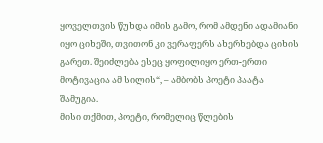ყოველთვის წუხდა იმის გამო, რომ ამდენი ადამიანი იყო ციხეში, თვითონ კი ვერაფერს ახერხებდა ციხის გარეთ. შეიძლება ესეც ყოფილიყო ერთ-ერთი მოტივაცია ამ სილის“, – ამბობს პოეტი პაატა შამუგია.
მისი თქმით, პოეტი, რომელიც წლების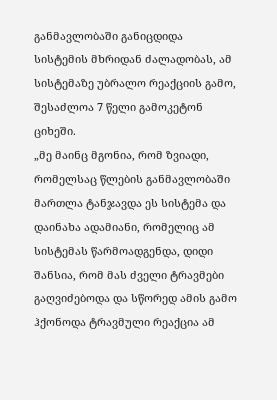განმავლობაში განიცდიდა სისტემის მხრიდან ძალადობას, ამ სისტემაზე უბრალო რეაქციის გამო, შესაძლოა 7 წელი გამოკეტონ ციხეში.
„მე მაინც მგონია, რომ ზვიადი, რომელსაც წლების განმავლობაში მართლა ტანჯავდა ეს სისტემა და დაინახა ადამიანი, რომელიც ამ სისტემას წარმოადგენდა, დიდი შანსია, რომ მას ძველი ტრავმები გაღვიძებოდა და სწორედ ამის გამო ჰქონოდა ტრავმული რეაქცია ამ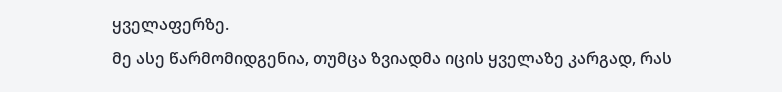ყველაფერზე.
მე ასე წარმომიდგენია, თუმცა ზვიადმა იცის ყველაზე კარგად, რას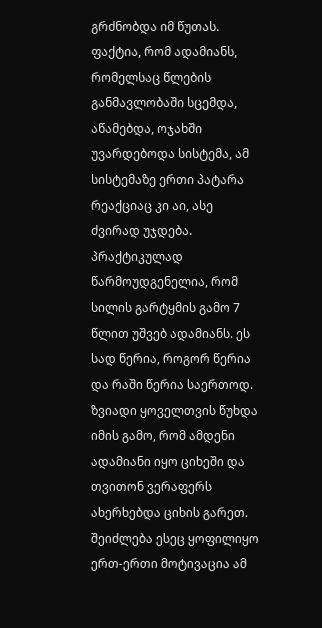გრძნობდა იმ წუთას.
ფაქტია, რომ ადამიანს, რომელსაც წლების განმავლობაში სცემდა, აწამებდა, ოჯახში უვარდებოდა სისტემა, ამ სისტემაზე ერთი პატარა რეაქციაც კი აი, ასე ძვირად უჯდება.
პრაქტიკულად წარმოუდგენელია, რომ სილის გარტყმის გამო 7 წლით უშვებ ადამიანს. ეს სად წერია, როგორ წერია და რაში წერია საერთოდ.
ზვიადი ყოველთვის წუხდა იმის გამო, რომ ამდენი ადამიანი იყო ციხეში და თვითონ ვერაფერს ახერხებდა ციხის გარეთ. შეიძლება ესეც ყოფილიყო ერთ-ერთი მოტივაცია ამ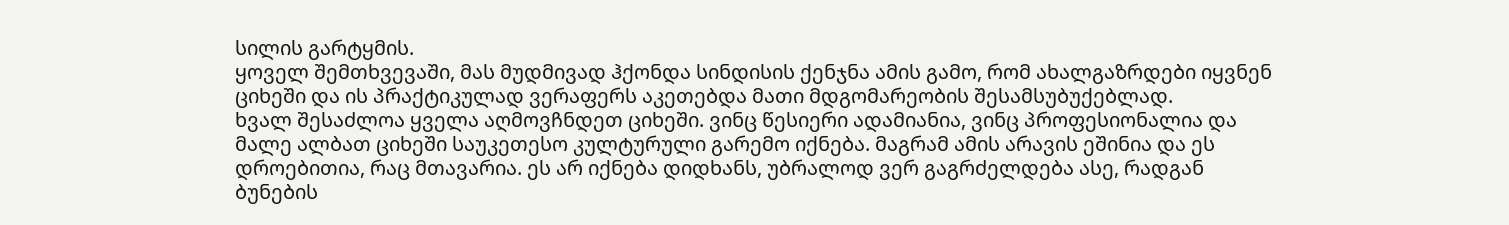სილის გარტყმის.
ყოველ შემთხვევაში, მას მუდმივად ჰქონდა სინდისის ქენჯნა ამის გამო, რომ ახალგაზრდები იყვნენ ციხეში და ის პრაქტიკულად ვერაფერს აკეთებდა მათი მდგომარეობის შესამსუბუქებლად.
ხვალ შესაძლოა ყველა აღმოვჩნდეთ ციხეში. ვინც წესიერი ადამიანია, ვინც პროფესიონალია და მალე ალბათ ციხეში საუკეთესო კულტურული გარემო იქნება. მაგრამ ამის არავის ეშინია და ეს დროებითია, რაც მთავარია. ეს არ იქნება დიდხანს, უბრალოდ ვერ გაგრძელდება ასე, რადგან ბუნების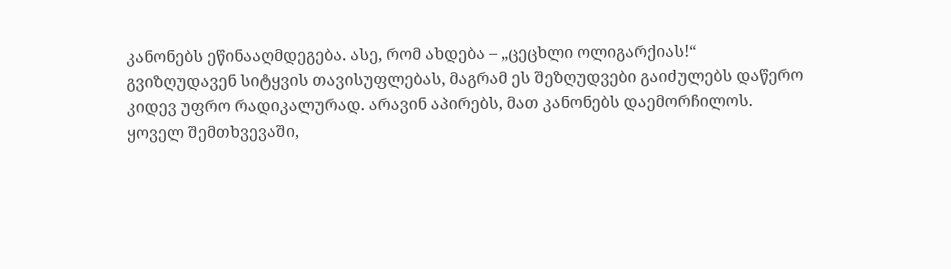კანონებს ეწინააღმდეგება. ასე, რომ ახდება – „ცეცხლი ოლიგარქიას!“
გვიზღუდავენ სიტყვის თავისუფლებას, მაგრამ ეს შეზღუდვები გაიძულებს დაწერო კიდევ უფრო რადიკალურად. არავინ აპირებს, მათ კანონებს დაემორჩილოს. ყოველ შემთხვევაში,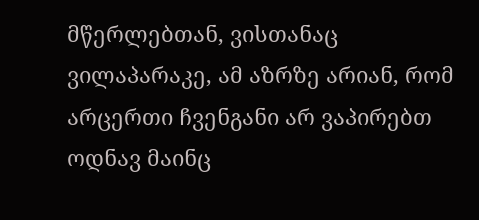მწერლებთან, ვისთანაც ვილაპარაკე, ამ აზრზე არიან, რომ არცერთი ჩვენგანი არ ვაპირებთ ოდნავ მაინც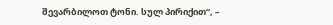შევარბილოთ ტონი. სულ პირიქით“, –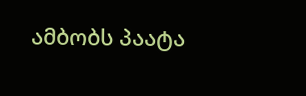ამბობს პაატა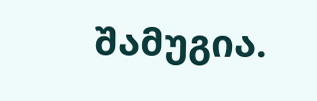შამუგია.